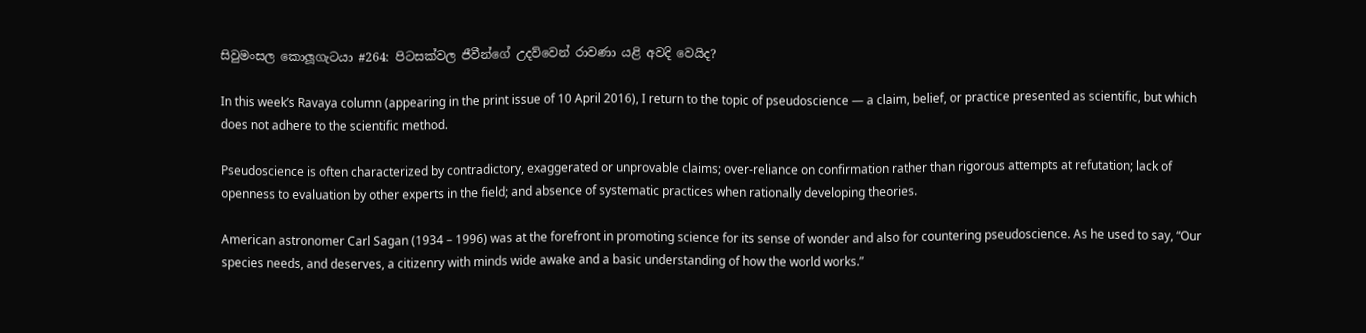සිවුමංසල කොලූගැටයා #264: පිටසක්වල ජීවීන්ගේ උදව්වෙන් රාවණා යළි අවදි වෙයිද?

In this week’s Ravaya column (appearing in the print issue of 10 April 2016), I return to the topic of pseudoscience — a claim, belief, or practice presented as scientific, but which does not adhere to the scientific method.

Pseudoscience is often characterized by contradictory, exaggerated or unprovable claims; over-reliance on confirmation rather than rigorous attempts at refutation; lack of openness to evaluation by other experts in the field; and absence of systematic practices when rationally developing theories.

American astronomer Carl Sagan (1934 – 1996) was at the forefront in promoting science for its sense of wonder and also for countering pseudoscience. As he used to say, “Our species needs, and deserves, a citizenry with minds wide awake and a basic understanding of how the world works.”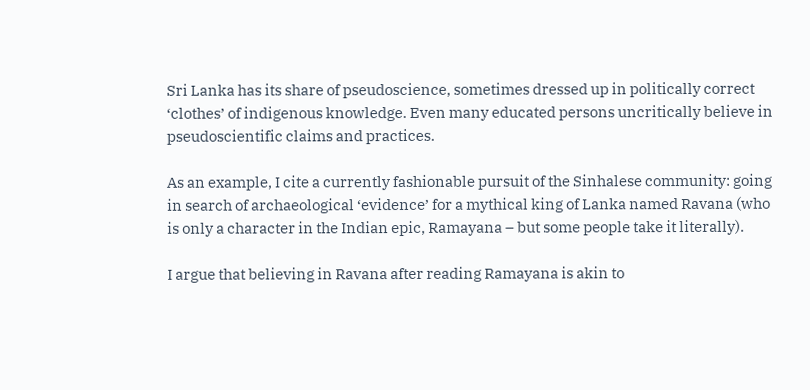Sri Lanka has its share of pseudoscience, sometimes dressed up in politically correct ‘clothes’ of indigenous knowledge. Even many educated persons uncritically believe in pseudoscientific claims and practices.

As an example, I cite a currently fashionable pursuit of the Sinhalese community: going in search of archaeological ‘evidence’ for a mythical king of Lanka named Ravana (who is only a character in the Indian epic, Ramayana – but some people take it literally).

I argue that believing in Ravana after reading Ramayana is akin to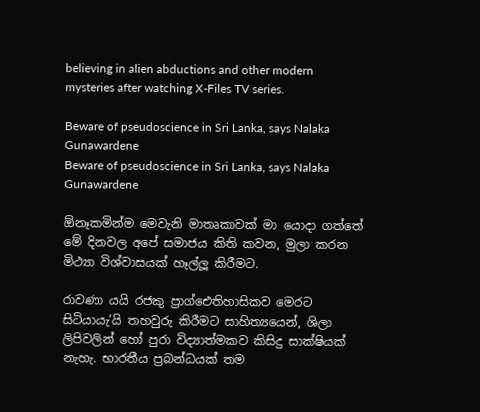believing in alien abductions and other modern mysteries after watching X-Files TV series.

Beware of pseudoscience in Sri Lanka, says Nalaka Gunawardene
Beware of pseudoscience in Sri Lanka, says Nalaka Gunawardene

ඕනෑකමින්ම මෙවැනි මාතෘකාවක් මා යොදා ගත්තේ මේ දිනවල අපේ සමාජය කිති කවන, මුලා කරන මිථ්‍යා විශ්වාසයක් හෑල්ලූ කිරීමට.

රාවණා යයි රජකු ප්‍රාග්ඓතිහාසිකව මෙරට සිටියායැ’යි තහවුරු කිරීමට සාහිත්‍යයෙන්, ශිලා ලිපිවලින් හෝ පුරා විද්‍යාත්මකව කිසිදු සාක්ෂියක් නැහැ. භාරතීය ප්‍රබන්ධයක් තම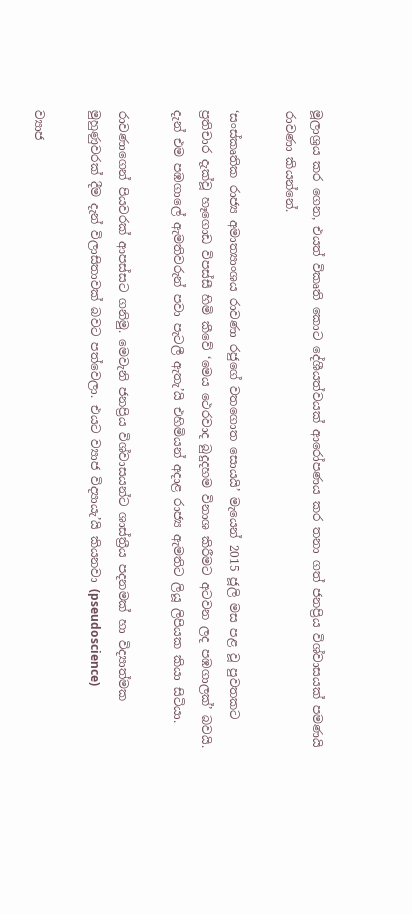මූලාශ්‍රය කර ගෙන, එයත් විකෘති කොට දේශීයත්වයක් ආරෝපණය කර තනා ගත් ජනප්‍රිය විශ්වාසයක් පමණයි රාවණා කියන්නේ.

‘සංස්කෘතික රාජ්‍ය අමාත්‍යාංශය රාවණා රජුගේ වතගොත සොයයි’ මැයෙන් 2015 ජූලි මස පළ වූ පුවතකට ප්‍රතිචාර දැක්වූ හෑගොඩ විපස්සී හිමි කීවේ ‘මෙය ථෙරවාද බුදුදහම විනාශ කිරීමට අටවන ලද පඹගාලක්’ බවයි. දැන් එම පඹගාලේ ඇමතිවරුන් පවා පැටලී ඇතැ’යි එහිමියන් අදාළ රාජ්‍ය ඇමතිට ලියූ ලිපියක කියා සිටියා.

රාවණාගෙන් පියවරක් ආපස්සට ගනිමු. මෙවැනි ජනප්‍රිය විශ්වාසයන්ට ශාස්ත්‍රීය පදනමක් හා විද්‍යාත්මක මුහුණුවරක් දීම දැන් විලාසිතාවක් බවට පත්වෙලා. එයට ව්‍යාජ විද්‍යායැ’යි කියනවා (pseudoscience)

ව්‍යාජ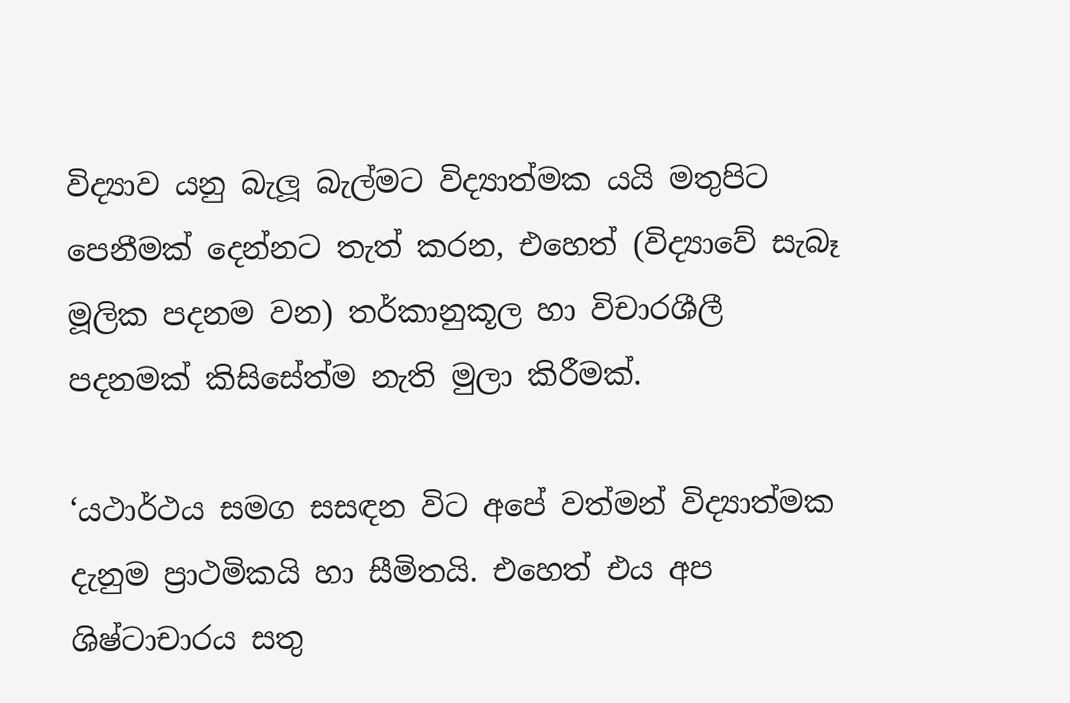විද්‍යාව යනු බැලූ බැල්මට විද්‍යාත්මක යයි මතුපිට පෙනීමක් දෙන්නට තැත් කරන, එහෙත් (විද්‍යාවේ සැබෑ මූලික පදනම වන) තර්කානුකූල හා විචාරශීලී පදනමක් කිසිසේත්ම නැති මුලා කිරීමක්.

‘යථාර්ථය සමග සසඳන විට අපේ වත්මන් විද්‍යාත්මක දැනුම ප්‍රාථමිකයි හා සීමිතයි. එහෙත් එය අප ශිෂ්ටාචාරය සතු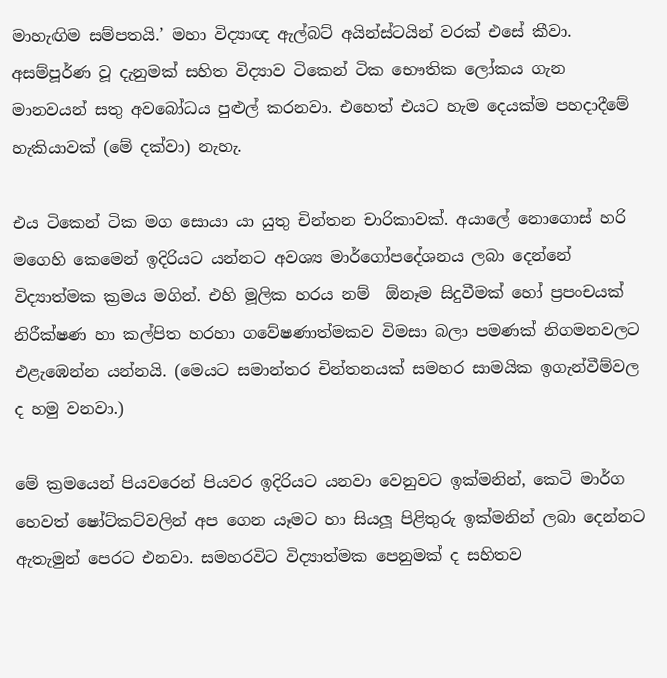මාහැඟිම සම්පතයි.’ මහා විද්‍යාඥ ඇල්බට් අයින්ස්ටයින් වරක් එසේ කීවා. අසම්පූර්ණ වූ දැනුමක් සහිත විද්‍යාව ටිකෙන් ටික භෞතික ලෝකය ගැන මානවයන් සතු අවබෝධය පුළුල් කරනවා. එහෙත් එයට හැම දෙයක්ම පහදාදීමේ හැකියාවක් (මේ දක්වා) නැහැ.

එය ටිකෙන් ටික මග සොයා යා යුතු චින්තන චාරිකාවක්. අයාලේ නොගොස් හරි මගෙහි කෙමෙන් ඉදිරියට යන්නට අවශ්‍ය මාර්ගෝපදේශනය ලබා දෙන්නේ විද්‍යාත්මක ක්‍රමය මගින්. එහි මූලික හරය නම්  ඕනෑම සිදුවීමක් හෝ ප්‍රපංචයක් නිරීක්ෂණ හා කල්පිත හරහා ගවේෂණාත්මකව විමසා බලා පමණක් නිගමනවලට එළැඹෙන්න යන්නයි. (මෙයට සමාන්තර චින්තනයක් සමහර සාමයික ඉගැන්වීම්වල ද හමු වනවා.)

මේ ක්‍රමයෙන් පියවරෙන් පියවර ඉදිරියට යනවා වෙනුවට ඉක්මනින්, කෙටි මාර්ග හෙවත් ෂෝට්කට්වලින් අප ගෙන යෑමට හා සියලූ පිළිතුරු ඉක්මනින් ලබා දෙන්නට ඇතැමුන් පෙරට එනවා. සමහරවිට විද්‍යාත්මක පෙනුමක් ද සහිතව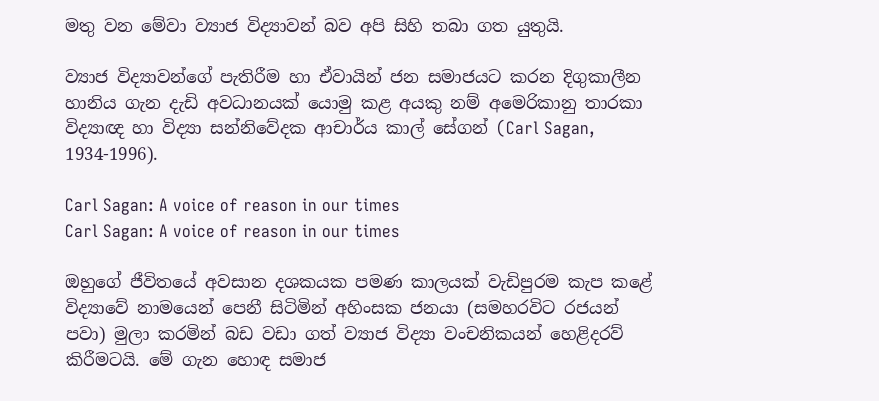මතු වන මේවා ව්‍යාජ විද්‍යාවන් බව අපි සිහි තබා ගත යුතුයි.

ව්‍යාජ විද්‍යාවන්ගේ පැතිරීම හා ඒවායින් ජන සමාජයට කරන දිගුකාලීන හානිය ගැන දැඩි අවධානයක් යොමු කළ අයකු නම් අමෙරිකානු තාරකා විද්‍යාඥ හා විද්‍යා සන්නිවේදක ආචාර්ය කාල් සේගන් (Carl Sagan, 1934-1996).

Carl Sagan: A voice of reason in our times
Carl Sagan: A voice of reason in our times

ඔහුගේ ජීවිතයේ අවසාන දශකයක පමණ කාලයක් වැඩිපුරම කැප කළේ විද්‍යාවේ නාමයෙන් පෙනී සිටිමින් අහිංසක ජනයා (සමහරවිට රජයන් පවා) මුලා කරමින් බඩ වඩා ගත් ව්‍යාජ විද්‍යා වංචනිකයන් හෙළිදරව් කිරීමටයි. මේ ගැන හොඳ සමාජ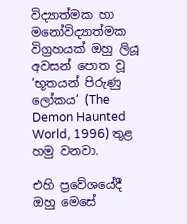විද්‍යාත්මක හා මනෝවිද්‍යාත්මක විග්‍රහයක් ඔහු ලියූ අවසන් පොත වූ ‘භූතයන් පිරුණු ලෝකය’ (The Demon Haunted World, 1996) තුළ හමු වනවා.

එහි ප්‍රවේශයේදී ඔහු මෙසේ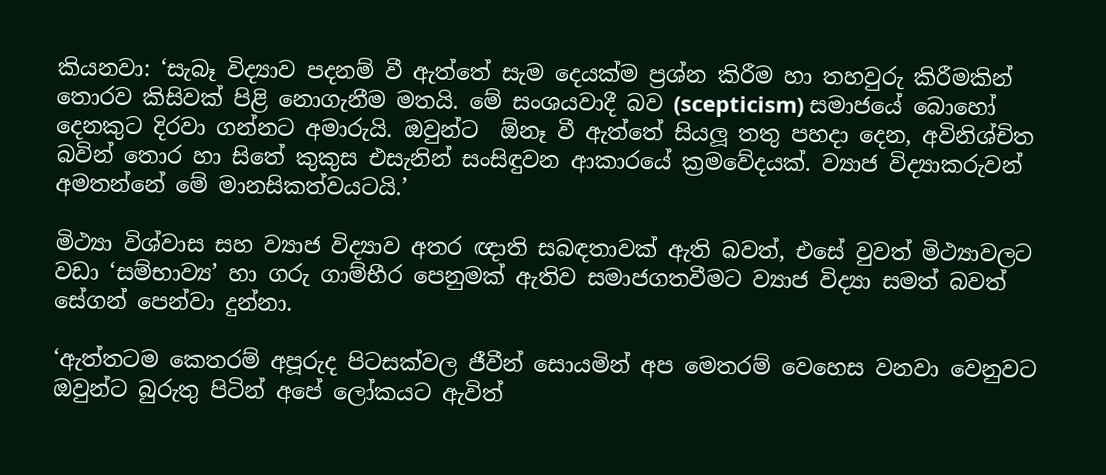කියනවා: ‘සැබෑ විද්‍යාව පදනම් වී ඇත්තේ සැම දෙයක්ම ප්‍රශ්න කිරීම හා තහවුරු කිරීමකින් තොරව කිසිවක් පිළි නොගැනීම මතයි. මේ සංශයවාදී බව (scepticism) සමාජයේ බොහෝ දෙනකුට දිරවා ගන්නට අමාරුයි. ඔවුන්ට  ඕනෑ වී ඇත්තේ සියලූ තතු පහදා දෙන, අවිනිශ්චිත බවින් තොර හා සිතේ කුකුස එසැනින් සංසිඳුවන ආකාරයේ ක්‍රමවේදයක්. ව්‍යාජ විද්‍යාකරුවන් අමතන්නේ මේ මානසිකත්වයටයි.’

මිථ්‍යා විශ්වාස සහ ව්‍යාජ විද්‍යාව අතර ඥාති සබඳතාවක් ඇති බවත්, එසේ වුවත් මිථ්‍යාවලට වඩා ‘සම්භාව්‍ය’ හා ගරු ගාම්භීර පෙනුමක් ඇතිව සමාජගතවීමට ව්‍යාජ විද්‍යා සමත් බවත් සේගන් පෙන්වා දුන්නා.

‘ඇත්තටම කෙතරම් අපූරුද පිටසක්වල ජීවීන් සොයමින් අප මෙතරම් වෙහෙස වනවා වෙනුවට ඔවුන්ට බුරුතු පිටින් අපේ ලෝකයට ඇවිත්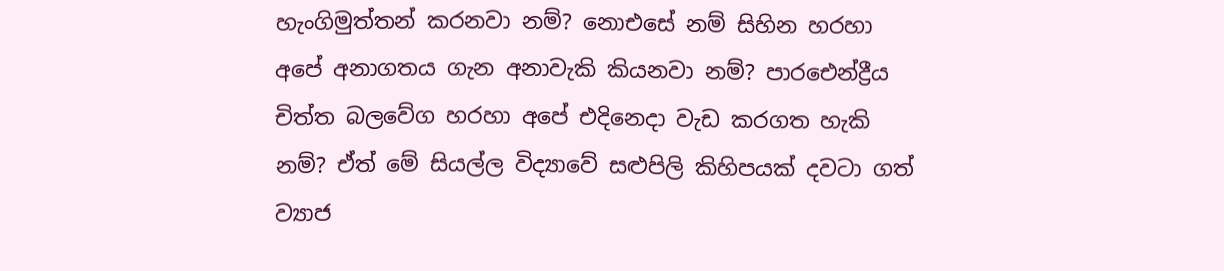හැංගිමුත්තන් කරනවා නම්? නොඑසේ නම් සිහින හරහා අපේ අනාගතය ගැන අනාවැකි කියනවා නම්? පාරඓන්ද්‍රීය චිත්ත බලවේග හරහා අපේ එදිනෙදා වැඩ කරගත හැකි නම්? ඒත් මේ සියල්ල විද්‍යාවේ සළුපිලි කිහිපයක් දවටා ගත් ව්‍යාජ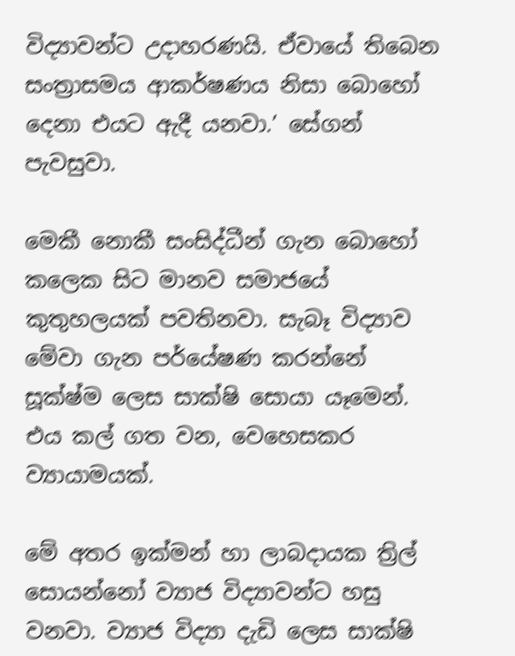විද්‍යාවන්ට උදාහරණයි. ඒවායේ තිබෙන සංත්‍රාසමය ආකර්ෂණය නිසා බොහෝ දෙනා එයට ඇදී යනවා.’ සේගන් පැවසුවා.

මෙකී නොකී සංසිද්ධීන් ගැන බොහෝ කලෙක සිට මානව සමාජයේ කුතුහලයක් පවතිනවා. සැබෑ විද්‍යාව මේවා ගැන පර්යේෂණ කරන්නේ සූක්ෂ්ම ලෙස සාක්ෂි සොයා යෑමෙන්. එය කල් ගත වන, වෙහෙසකර ව්‍යායාමයක්.

මේ අතර ඉක්මන් හා ලාබදායක ත්‍රිල් සොයන්නෝ ව්‍යාජ විද්‍යාවන්ට හසු වනවා. ව්‍යාජ විද්‍යා දැඩි ලෙස සාක්ෂි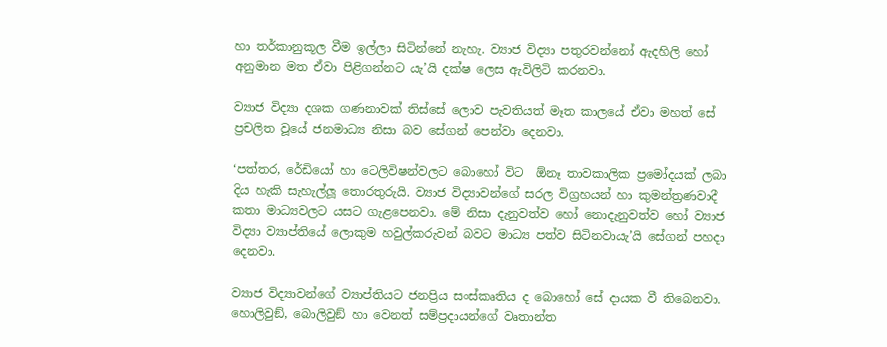හා තර්කානුකූල වීම ඉල්ලා සිටින්නේ නැහැ. ව්‍යාජ විද්‍යා පතුරවන්නෝ ඇදහිලි හෝ අනුමාන මත ඒවා පිළිගන්නට යැ’යි දක්ෂ ලෙස ඇවිලිටි කරනවා.

ව්‍යාජ විද්‍යා දශක ගණනාවක් තිස්සේ ලොව පැවතියත් මෑත කාලයේ ඒවා මහත් සේ ප්‍රචලිත වූයේ ජනමාධ්‍ය නිසා බව සේගන් පෙන්වා දෙනවා.

‘පත්තර, රේඩියෝ හා ටෙලිවිෂන්වලට බොහෝ විට  ඕනෑ තාවකාලික ප්‍රමෝදයක් ලබා දිය හැකි සැහැල්ලූ තොරතුරුයි. ව්‍යාජ විද්‍යාවන්ගේ සරල විග්‍රහයන් හා කුමන්ත්‍රණවාදී කතා මාධ්‍යවලට යසට ගැළපෙනවා. මේ නිසා දැනුවත්ව හෝ නොදැනුවත්ව හෝ ව්‍යාජ විද්‍යා ව්‍යාප්තියේ ලොකුම හවුල්කරුවන් බවට මාධ්‍ය පත්ව සිටිනවායැ’යි සේගන් පහදා දෙනවා.

ව්‍යාජ විද්‍යාවන්ගේ ව්‍යාප්තියට ජනප්‍රිය සංස්කෘතිය ද බොහෝ සේ දායක වී තිබෙනවා. හොලිවුඞ්, බොලිවුඞ් හා වෙනත් සම්ප්‍රදායන්ගේ වෘතාන්ත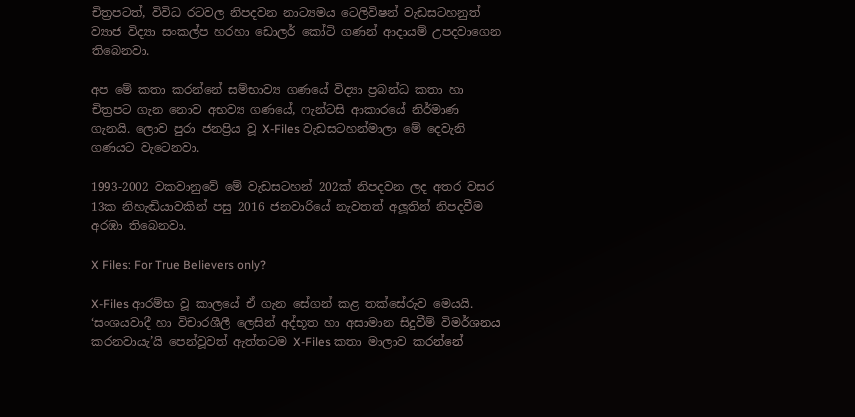චිත්‍රපටත්, විවිධ රටවල නිපදවන නාට්‍යමය ටෙලිවිෂන් වැඩසටහනුත් ව්‍යාජ විද්‍යා සංකල්ප හරහා ඩොලර් කෝටි ගණන් ආදායම් උපදවාගෙන තිබෙනවා.

අප මේ කතා කරන්නේ සම්භාව්‍ය ගණයේ විද්‍යා ප්‍රබන්ධ කතා හා චිත්‍රපට ගැන නොව අභව්‍ය ගණයේ, ෆැන්ටසි ආකාරයේ නිර්මාණ ගැනයි. ලොව පුරා ජනප්‍රිය වූ X-Files වැඩසටහන්මාලා මේ දෙවැනි ගණයට වැටෙනවා.

1993-2002 වකවානුවේ මේ වැඩසටහන් 202ක් නිපදවන ලද අතර වසර 13ක නිහැඬියාවකින් පසු 2016 ජනවාරියේ නැවතත් අලූතින් නිපදවීම අරඹා තිබෙනවා.

X Files: For True Believers only?

X-Files ආරම්භ වූ කාලයේ ඒ ගැන සේගන් කළ තක්සේරුව මෙයයි. ‘සංශයවාදී හා විචාරශීලී ලෙසින් අද්භූත හා අසාමාන සිදුවීම් විමර්ශනය කරනවායැ’යි පෙන්වූවත් ඇත්තටම X-Files කතා මාලාව කරන්නේ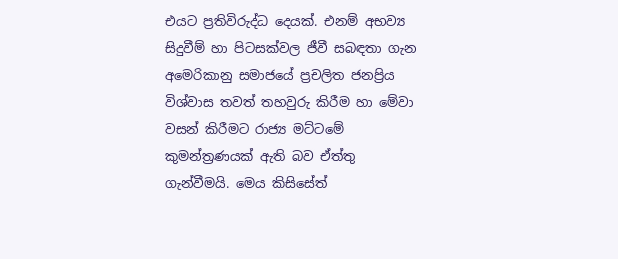එයට ප්‍රතිවිරුද්ධ දෙයක්. එනම් අභව්‍ය සිදුවීම් හා පිටසක්වල ජීවී සබඳතා ගැන අමෙරිකානු සමාජයේ ප්‍රචලිත ජනප්‍රිය විශ්වාස තවත් තහවුරු කිරීම හා මේවා වසන් කිරීමට රාජ්‍ය මට්ටමේ කුමන්ත්‍රණයක් ඇති බව ඒත්තු ගැන්වීමයි. මෙය කිසිසේත්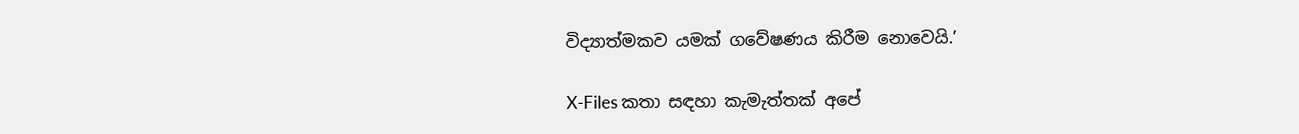විද්‍යාත්මකව යමක් ගවේෂණය කිරීම නොවෙයි.’

X-Files කතා සඳහා කැමැත්තක් අපේ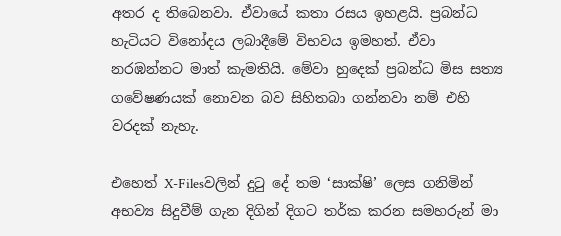අතර ද තිබෙනවා. ඒවායේ කතා රසය ඉහළයි. ප්‍රබන්ධ හැටියට විනෝදය ලබාදීමේ විභවය ඉමහත්. ඒවා නරඹන්නට මාත් කැමතියි. මේවා හුදෙක් ප්‍රබන්ධ මිස සත්‍ය ගවේෂණයක් නොවන බව සිහිතබා ගන්නවා නම් එහි වරදක් නැහැ.

එහෙත් X-Filesවලින් දුටු දේ තම ‘සාක්ෂි’ ලෙස ගනිමින් අභව්‍ය සිදුවීම් ගැන දිගින් දිගට තර්ක කරන සමහරුන් මා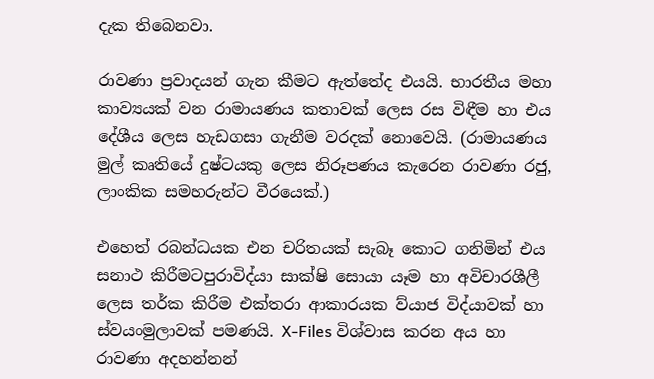දැක තිබෙනවා.

රාවණා ප්‍රවාදයන් ගැන කීමට ඇත්තේද එයයි. භාරතීය මහා කාව්‍යයක් වන රාමායණය කතාවක් ලෙස රස විඳීම හා එය දේශීය ලෙස හැඩගසා ගැනීම වරදක් නොවෙයි. (රාමායණය මුල් කෘතියේ දුෂ්ටයකු ලෙස නිරූපණය කැරෙන රාවණා රජු, ලාංකික සමහරුන්ට වීරයෙක්.)

එහෙත් රබන්ධයක එන චරිතයක් සැබෑ කොට ගනිමින් එය සනාථ කිරීමටපුරාවිද්යා සාක්ෂි සොයා යෑම හා අවිචාරශීලී ලෙස තර්ක කිරීම එක්තරා ආකාරයක ව්යාජ විද්යාවක් හා ස්වයංමුලාවක් පමණයි. X-Files විශ්වාස කරන අය හා රාවණා අදහන්නන්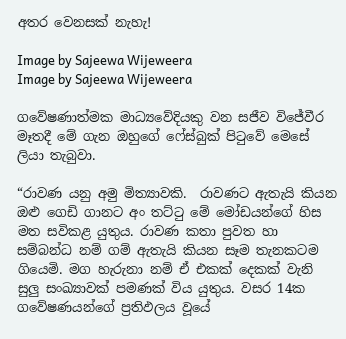අතර වෙනසක් නැහැ!

Image by Sajeewa Wijeweera
Image by Sajeewa Wijeweera

ගවේෂණාත්මක මාධ්‍යවේදියකු වන සජීව විජේවීර මෑතදී මේ ගැන ඔහුගේ ෆේස්බුක් පිටුවේ මෙසේ ලියා තැබුවා.

“රාවණ යනු අමු මිත්‍යාවකි.  රාවණට ඇතැයි කියන ඔළු ගෙඩි ගානට අං තට්ටු මේ මෝඩයන්ගේ හිස මත සවිකළ යුතුය. රාවණ කතා පුවත හා සම්බන්ධ නම් ගම් ඇතැයි කියන සෑම තැනකටම ගියෙමි. මග හැරුනා නම් ඒ එකක් දෙකක් වැනි සුලු සංඛ්‍යාවක් පමණක් විය යුතුය. වසර 14ක ගවේෂණයන්ගේ ප්‍රතිඵලය වූයේ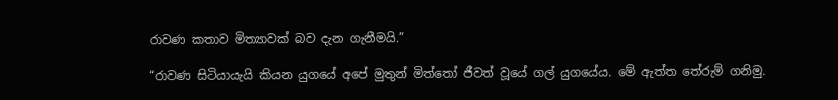රාවණ කතාව මිත්‍යාවක් බව දැන ගැනීමයි.”

“රාවණ සිටියායැයි කියන යුගයේ අපේ මුතුන් මිත්තෝ ජීවත් වූයේ ගල් යුගයේය. මේ ඇත්ත තේරුම් ගනිමු.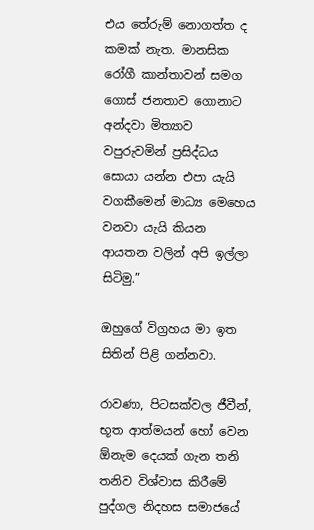එය තේරුම් නොගත්ත ද කමක් නැත. මානසික රෝගී කාන්තාවන් සමග ගොස් ජනතාව ගොනාට අන්දවා මිත්‍යාව වපුරුවමින් ප්‍රසිද්ධය සොයා යන්න එපා යැයි වගකීමෙන් මාධ්‍ය මෙහෙය වනවා යැයි කියන ආයතන වලින් අපි ඉල්ලා සිටිමු.”

ඔහුගේ විග්‍රහය මා ඉත සිතින් පිළි ගන්නවා.

රාවණා, පිටසක්වල ජීවීන්, භූත ආත්මයන් හෝ වෙන ඕනැම දෙයක් ගැන තනි තනිව විශ්වාස කිරීමේ පුද්ගල නිදහස සමාජයේ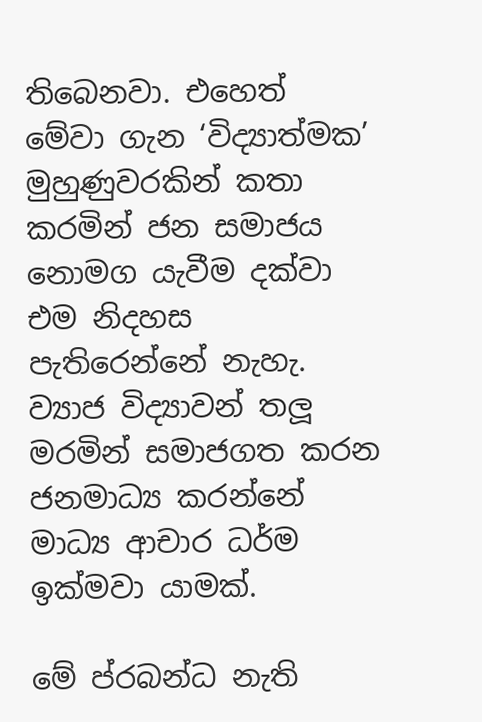තිබෙනවා. එහෙත් මේවා ගැන ‘විද්‍යාත්මක’ මුහුණුවරකින් කතා කරමින් ජන සමාජය නොමග යැවීම දක්වා එම නිදහස පැතිරෙන්නේ නැහැ. ව්‍යාජ විද්‍යාවන් තලූ මරමින් සමාජගත කරන ජනමාධ්‍ය කරන්නේ මාධ්‍ය ආචාර ධර්ම ඉක්මවා යාමක්.

මේ ප්රබන්ධ නැති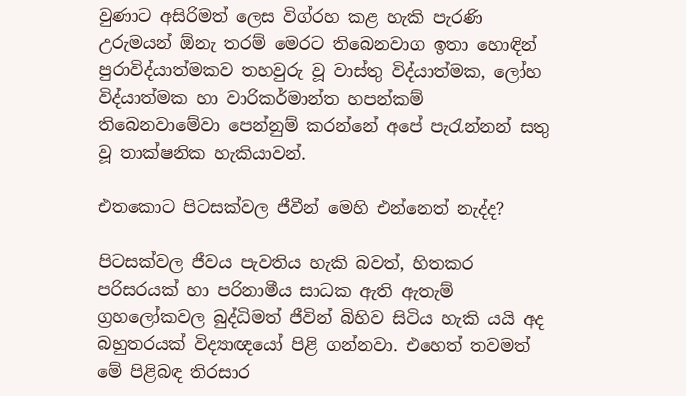වුණාට අසිරිමත් ලෙස විග්රහ කළ හැකි පැරණි උරුමයන් ඕනැ තරම් මෙරට තිබෙනවාග ඉතා හොඳින් පුරාවිද්යාත්මකව තහවුරු වූ වාස්තු විද්යාත්මක, ලෝහ විද්යාත්මක හා වාරිකර්මාන්ත හපන්කම් තිබෙනවාමේවා පෙන්නුම් කරන්නේ අපේ පැරැන්නන් සතු වූ තාක්ෂනික හැකියාවන්.

එතකොට පිටසක්වල ජීවීන් මෙහි එන්නෙත් නැද්ද?

පිටසක්වල ජීවය පැවතිය හැකි බවත්, හිතකර පරිසරයක් හා පරිනාමීය සාධක ඇති ඇතැම් ග්‍රහලෝකවල බුද්ධිමත් ජීවින් බිහිව සිටිය හැකි යයි අද බහුතරයක් විද්‍යාඥයෝ පිළි ගන්නවා. එහෙත් තවමත් මේ පිළිබඳ තිරසාර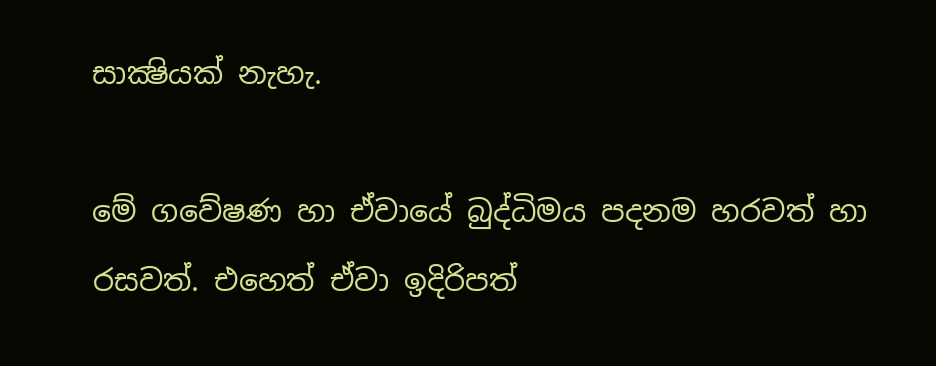සාක්‍ෂියක් නැහැ.

මේ ගවේෂණ හා ඒවායේ බුද්ධිමය පදනම හරවත් හා රසවත්. එහෙත් ඒවා ඉදිරිපත්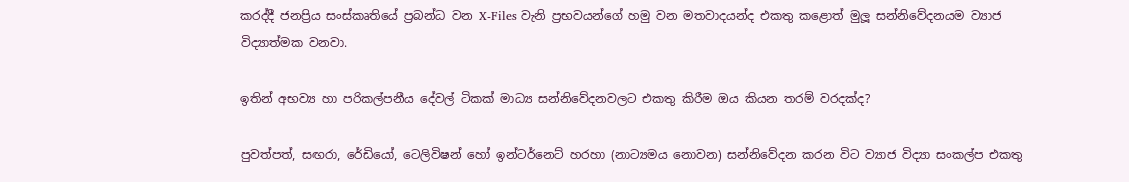කරද්දී ජනප්‍රිය සංස්කෘතියේ ප්‍රබන්ධ වන X-Files වැනි ප්‍රභවයන්ගේ හමු වන මතවාදයන්ද එකතු කළොත් මුලූ සන්නිවේදනයම ව්‍යාජ විද්‍යාත්මක වනවා.

ඉතින් අභව්‍ය හා පරිකල්පනීය දේවල් ටිකක් මාධ්‍ය සන්නිවේදනවලට එකතු කිරීම ඔය කියන තරම් වරදක්ද?

පුවත්පත්, සඟරා, රේඩියෝ, ටෙලිවිෂන් හෝ ඉන්ටර්නෙට් හරහා (නාට්‍යමය නොවන) සන්නිවේදන කරන විට ව්‍යාජ විද්‍යා සංකල්ප එකතු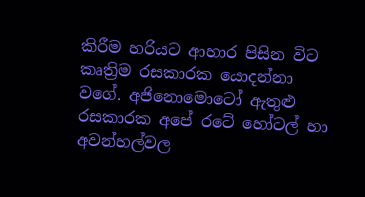කිරීම හරියට ආහාර පිසින විට කෘත්‍රිම රසකාරක යොදන්නා වගේ. අජිනොමොටෝ ඇතුළු රසකාරක අපේ රටේ හෝටල් හා අවන්හල්වල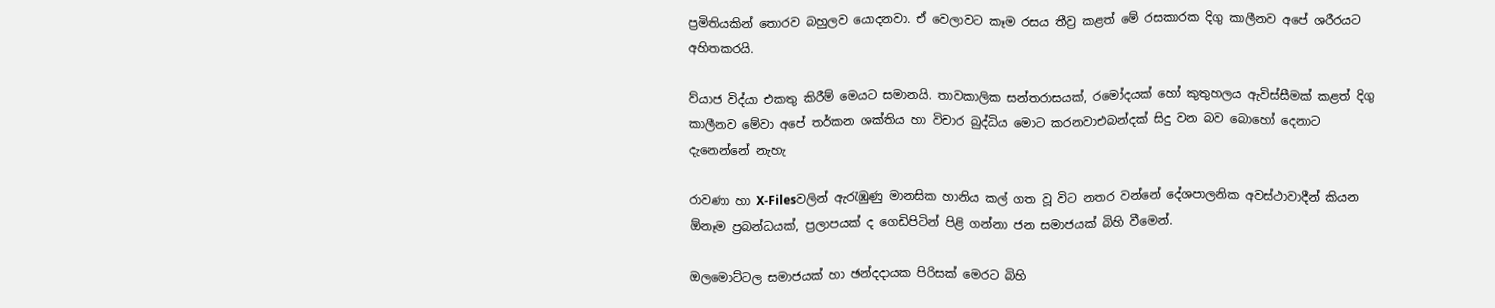ප්‍රමිතියකින් තොරව බහුලව යොදනවා. ඒ වෙලාවට කෑම රසය තීව්‍ර කළත් මේ රසකාරක දිගු කාලීනව අපේ ශරීරයට අහිතකරයි.

ව්යාජ විද්යා එකතු කිරීම් මෙයට සමානයි. තාවකාලික සන්තරාසයක්, රමෝදයක් හෝ කුතුහලය ඇවිස්සීමක් කළත් දිගු කාලීනව මේවා අපේ තර්කන ශක්තිය හා විචාර බුද්ධිය මොට කරනවාඑබන්දක් සිදු වන බව බොහෝ දෙනාට දැනෙන්නේ නැහැ

රාවණා හා X-Filesවලින් ඇරැඹුණු මානසික හානිය කල් ගත වූ විට නතර වන්නේ දේශපාලනික අවස්ථාවාදීන් කියන  ඕනෑම ප්‍රබන්ධයක්, ප්‍රලාපයක් ද ගෙඩිපිටින් පිළි ගන්නා ජන සමාජයක් බිහි වීමෙන්.

ඔලමොට්ටල සමාජයක් හා ඡන්දදායක පිරිසක් මෙරට බිහි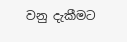වනු දැකීමට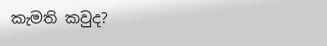කැමති කවුද?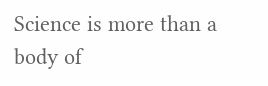Science is more than a body of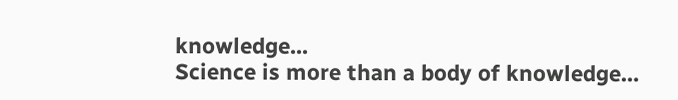knowledge...
Science is more than a body of knowledge…